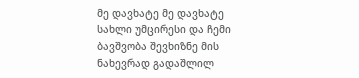მე დავხატე მე დავხატე სახლი უმცირესი და ჩემი ბავშვობა შევხიზნე მის ნახევრად გადაშლილ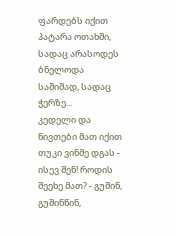ფარდებს იქით პატარა ოთახში, სადაც არასოდეს ბნელოდა საშიშად, სადაც ჭერზე...
კედელი და ნივთები მათ იქით თუკი ვინმე დგას - ისევ შენ! როდის შეეხე მათ? - გუშინ, გუშინწინ,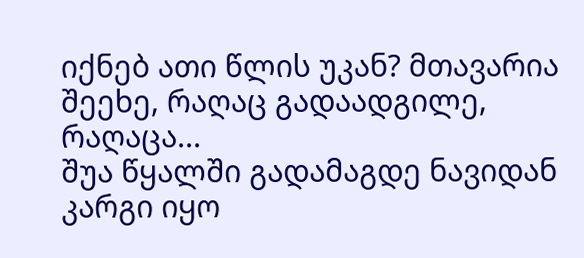იქნებ ათი წლის უკან? მთავარია შეეხე, რაღაც გადაადგილე, რაღაცა...
შუა წყალში გადამაგდე ნავიდან კარგი იყო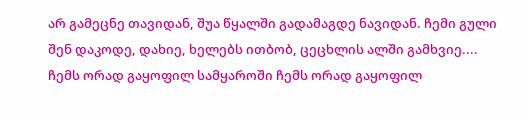არ გამეცნე თავიდან, შუა წყალში გადამაგდე ნავიდან. ჩემი გული შენ დაკოდე, დახიე, ხელებს ითბობ, ცეცხლის ალში გამხვიე....
ჩემს ორად გაყოფილ სამყაროში ჩემს ორად გაყოფილ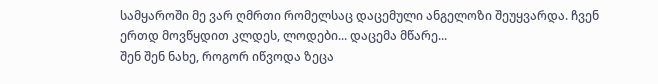სამყაროში მე ვარ ღმრთი რომელსაც დაცემული ანგელოზი შეუყვარდა. ჩვენ ერთდ მოვწყდით კლდეს, ლოდები... დაცემა მწარე...
შენ შენ ნახე, როგორ იწვოდა ზეცა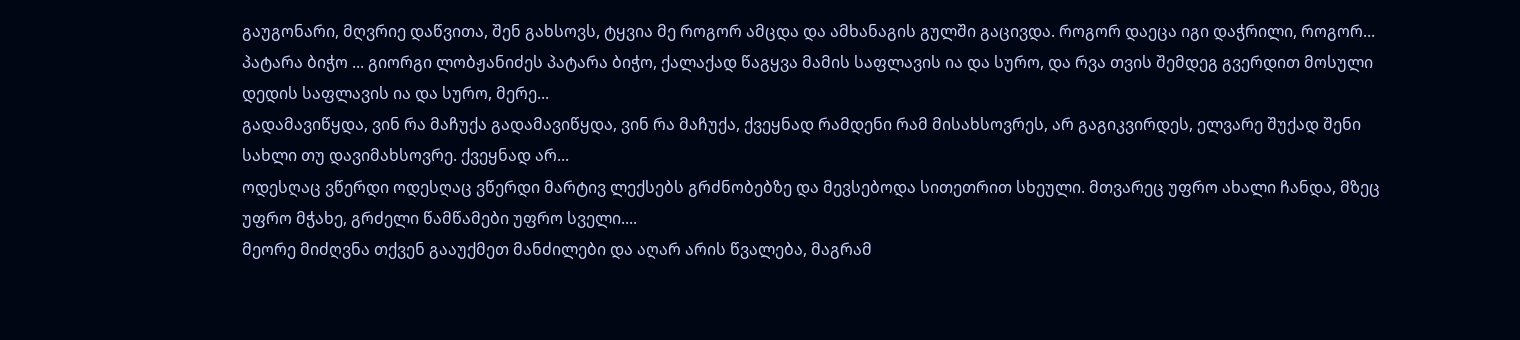გაუგონარი, მღვრიე დაწვითა, შენ გახსოვს, ტყვია მე როგორ ამცდა და ამხანაგის გულში გაცივდა. როგორ დაეცა იგი დაჭრილი, როგორ...
პატარა ბიჭო ... გიორგი ლობჟანიძეს პატარა ბიჭო, ქალაქად წაგყვა მამის საფლავის ია და სურო, და რვა თვის შემდეგ გვერდით მოსული დედის საფლავის ია და სურო, მერე...
გადამავიწყდა, ვინ რა მაჩუქა გადამავიწყდა, ვინ რა მაჩუქა, ქვეყნად რამდენი რამ მისახსოვრეს, არ გაგიკვირდეს, ელვარე შუქად შენი სახლი თუ დავიმახსოვრე. ქვეყნად არ...
ოდესღაც ვწერდი ოდესღაც ვწერდი მარტივ ლექსებს გრძნობებზე და მევსებოდა სითეთრით სხეული. მთვარეც უფრო ახალი ჩანდა, მზეც უფრო მჭახე, გრძელი წამწამები უფრო სველი....
მეორე მიძღვნა თქვენ გააუქმეთ მანძილები და აღარ არის წვალება, მაგრამ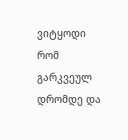ვიტყოდი რომ გარკვეულ დრომდე და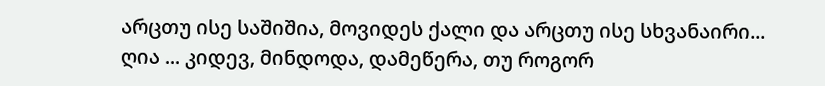არცთუ ისე საშიშია, მოვიდეს ქალი და არცთუ ისე სხვანაირი...
ღია ... კიდევ, მინდოდა, დამეწერა, თუ როგორ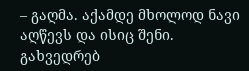– გაღმა. აქამდე მხოლოდ ნავი აღწევს და ისიც შენი. გახვედრებ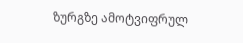ზურგზე ამოტვიფრულ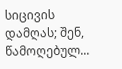სიცივის დამღას; შენ, წამოღებულ...